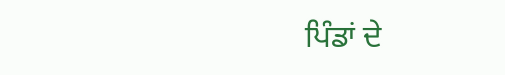ਪਿੰਡਾਂ ਦੇ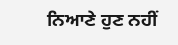ਨਿਆਣੇ ਹੁਣ ਨਹੀਂ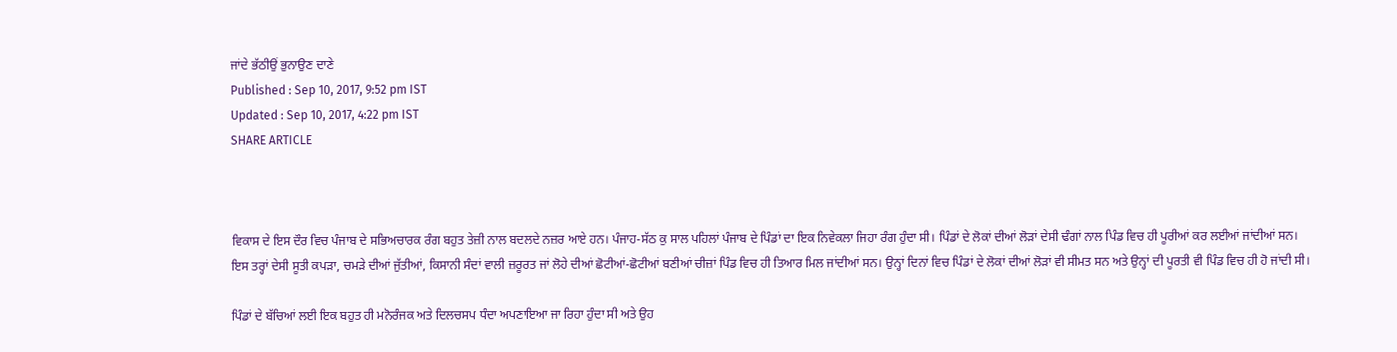ਜਾਂਦੇ ਭੱਠੀਉਂ ਭੁਨਾਉਣ ਦਾਣੇ
Published : Sep 10, 2017, 9:52 pm IST
Updated : Sep 10, 2017, 4:22 pm IST
SHARE ARTICLE



ਵਿਕਾਸ ਦੇ ਇਸ ਦੌਰ ਵਿਚ ਪੰਜਾਬ ਦੇ ਸਭਿਅਚਾਰਕ ਰੰਗ ਬਹੁਤ ਤੇਜ਼ੀ ਨਾਲ ਬਦਲਦੇ ਨਜ਼ਰ ਆਏ ਹਨ। ਪੰਜਾਹ-ਸੱਠ ਕੁ ਸਾਲ ਪਹਿਲਾਂ ਪੰਜਾਬ ਦੇ ਪਿੰਡਾਂ ਦਾ ਇਕ ਨਿਵੇਕਲਾ ਜਿਹਾ ਰੰਗ ਹੁੰਦਾ ਸੀ। ਪਿੰਡਾਂ ਦੇ ਲੋਕਾਂ ਦੀਆਂ ਲੋੜਾਂ ਦੇਸੀ ਢੰਗਾਂ ਨਾਲ ਪਿੰਡ ਵਿਚ ਹੀ ਪੂਰੀਆਂ ਕਰ ਲਈਆਂ ਜਾਂਦੀਆਂ ਸਨ। ਇਸ ਤਰ੍ਹਾਂ ਦੇਸੀ ਸੂਤੀ ਕਪੜਾ, ਚਮੜੇ ਦੀਆਂ ਜੁੱਤੀਆਂ, ਕਿਸਾਨੀ ਸੰਦਾਂ ਵਾਲੀ ਜ਼ਰੂਰਤ ਜਾਂ ਲੋਹੇ ਦੀਆਂ ਛੋਟੀਆਂ-ਛੋਟੀਆਂ ਬਣੀਆਂ ਚੀਜ਼ਾਂ ਪਿੰਡ ਵਿਚ ਹੀ ਤਿਆਰ ਮਿਲ ਜਾਂਦੀਆਂ ਸਨ। ਉਨ੍ਹਾਂ ਦਿਨਾਂ ਵਿਚ ਪਿੰਡਾਂ ਦੇ ਲੋਕਾਂ ਦੀਆਂ ਲੋੜਾਂ ਵੀ ਸੀਮਤ ਸਨ ਅਤੇ ਉਨ੍ਹਾਂ ਦੀ ਪੂਰਤੀ ਵੀ ਪਿੰਡ ਵਿਚ ਹੀ ਹੋ ਜਾਂਦੀ ਸੀ।

ਪਿੰਡਾਂ ਦੇ ਬੱਚਿਆਂ ਲਈ ਇਕ ਬਹੁਤ ਹੀ ਮਨੋਰੰਜਕ ਅਤੇ ਦਿਲਚਸਪ ਧੰਦਾ ਅਪਣਾਇਆ ਜਾ ਰਿਹਾ ਹੁੰਦਾ ਸੀ ਅਤੇ ਉਹ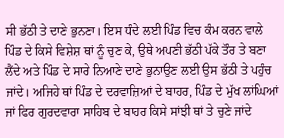ਸੀ ਭੱਠੀ ਤੇ ਦਾਣੇ ਭੁਨਣਾ। ਇਸ ਧੰਦੇ ਲਈ ਪਿੰਡ ਵਿਚ ਕੰਮ ਕਰਨ ਵਾਲੇ ਪਿੰਡ ਦੇ ਕਿਸੇ ਵਿਸ਼ੇਸ਼ ਥਾਂ ਨੂੰ ਚੁਣ ਕੇ, ਉਥੇ ਅਪਣੀ ਭੱਠੀ ਪੱਕੇ ਤੌਰ ਤੇ ਬਣਾ ਲੈਂਦੇ ਅਤੇ ਪਿੰਡ ਦੇ ਸਾਰੇ ਨਿਆਣੇ ਦਾਣੇ ਭੁਨਾਉਣ ਲਈ ਉਸ ਭੱਠੀ ਤੇ ਪਹੁੰਚ ਜਾਂਦੇ। ਅਜਿਹੇ ਥਾਂ ਪਿੰਡ ਦੇ ਦਰਵਾਜ਼ਿਆਂ ਦੇ ਬਾਹਰ, ਪਿੰਡ ਦੇ ਮੁੱਖ ਲਾਂਘਿਆਂ ਜਾਂ ਫਿਰ ਗੁਰਦਵਾਰਾ ਸਾਹਿਬ ਦੇ ਬਾਹਰ ਕਿਸੇ ਸਾਂਝੀ ਥਾਂ ਤੇ ਚੁਣੇ ਜਾਂਦੇ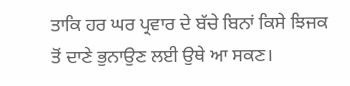ਤਾਕਿ ਹਰ ਘਰ ਪ੍ਰਵਾਰ ਦੇ ਬੱਚੇ ਬਿਨਾਂ ਕਿਸੇ ਝਿਜਕ ਤੋਂ ਦਾਣੇ ਭੁਨਾਉਣ ਲਈ ਉਥੇ ਆ ਸਕਣ।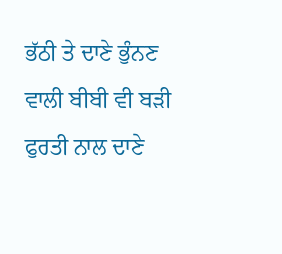ਭੱਠੀ ਤੇ ਦਾਣੇ ਭੁੰਨਣ ਵਾਲੀ ਬੀਬੀ ਵੀ ਬੜੀ ਫੁਰਤੀ ਨਾਲ ਦਾਣੇ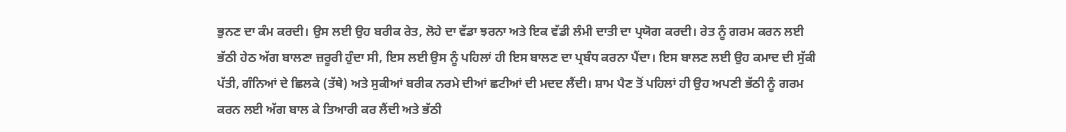ਭੁਨਣ ਦਾ ਕੰਮ ਕਰਦੀ। ਉਸ ਲਈ ਉਹ ਬਰੀਕ ਰੇਤ, ਲੋਹੇ ਦਾ ਵੱਡਾ ਝਰਨਾ ਅਤੇ ਇਕ ਵੱਡੀ ਲੰਮੀ ਦਾਤੀ ਦਾ ਪ੍ਰਯੋਗ ਕਰਦੀ। ਰੇਤ ਨੂੰ ਗਰਮ ਕਰਨ ਲਈ ਭੱਠੀ ਹੇਠ ਅੱਗ ਬਾਲਣਾ ਜ਼ਰੂਰੀ ਹੁੰਦਾ ਸੀ, ਇਸ ਲਈ ਉਸ ਨੂੰ ਪਹਿਲਾਂ ਹੀ ਇਸ ਬਾਲਣ ਦਾ ਪ੍ਰਬੰਧ ਕਰਨਾ ਪੈਂਦਾ। ਇਸ ਬਾਲਣ ਲਈ ਉਹ ਕਮਾਦ ਦੀ ਸੁੱਕੀ ਪੱਤੀ, ਗੰਨਿਆਂ ਦੇ ਛਿਲਕੇ (ਤੱਥੇ) ਅਤੇ ਸੁਕੀਆਂ ਬਰੀਕ ਨਰਮੇ ਦੀਆਂ ਛਟੀਆਂ ਦੀ ਮਦਦ ਲੈਂਦੀ। ਸ਼ਾਮ ਪੈਣ ਤੋਂ ਪਹਿਲਾਂ ਹੀ ਉਹ ਅਪਣੀ ਭੱਠੀ ਨੂੰ ਗਰਮ ਕਰਨ ਲਈ ਅੱਗ ਬਾਲ ਕੇ ਤਿਆਰੀ ਕਰ ਲੈਂਦੀ ਅਤੇ ਭੱਠੀ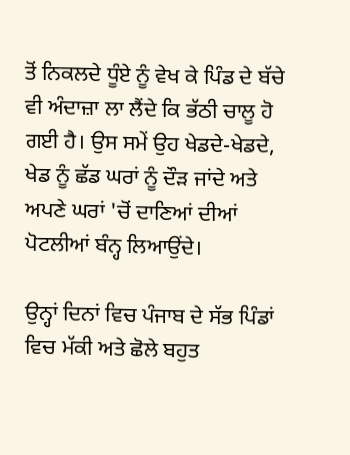ਤੋਂ ਨਿਕਲਦੇ ਧੂੰਏ ਨੂੰ ਵੇਖ ਕੇ ਪਿੰਡ ਦੇ ਬੱਚੇ ਵੀ ਅੰਦਾਜ਼ਾ ਲਾ ਲੈਂਦੇ ਕਿ ਭੱਠੀ ਚਾਲੂ ਹੋ ਗਈ ਹੈ। ਉਸ ਸਮੇਂ ਉਹ ਖੇਡਦੇ-ਖੇਡਦੇ, ਖੇਡ ਨੂੰ ਛੱਡ ਘਰਾਂ ਨੂੰ ਦੌੜ ਜਾਂਦੇ ਅਤੇ ਅਪਣੇ ਘਰਾਂ 'ਚੋਂ ਦਾਣਿਆਂ ਦੀਆਂ ਪੋਟਲੀਆਂ ਬੰਨ੍ਹ ਲਿਆਉਂਦੇ।

ਉਨ੍ਹਾਂ ਦਿਨਾਂ ਵਿਚ ਪੰਜਾਬ ਦੇ ਸੱਭ ਪਿੰਡਾਂ ਵਿਚ ਮੱਕੀ ਅਤੇ ਛੋਲੇ ਬਹੁਤ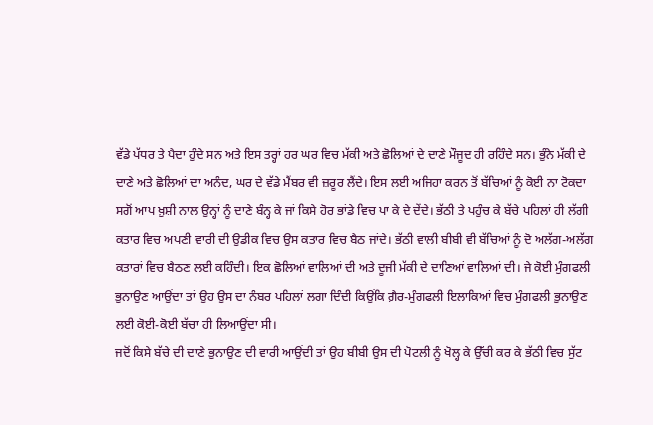ਵੱਡੇ ਪੱਧਰ ਤੇ ਪੈਦਾ ਹੁੰਦੇ ਸਨ ਅਤੇ ਇਸ ਤਰ੍ਹਾਂ ਹਰ ਘਰ ਵਿਚ ਮੱਕੀ ਅਤੇ ਛੋਲਿਆਂ ਦੇ ਦਾਣੇ ਮੌਜੂਦ ਹੀ ਰਹਿੰਦੇ ਸਨ। ਭੁੰਨੇ ਮੱਕੀ ਦੇ ਦਾਣੇ ਅਤੇ ਛੋਲਿਆਂ ਦਾ ਅਨੰਦ, ਘਰ ਦੇ ਵੱਡੇ ਮੈਂਬਰ ਵੀ ਜ਼ਰੂਰ ਲੈਂਦੇ। ਇਸ ਲਈ ਅਜਿਹਾ ਕਰਨ ਤੋਂ ਬੱਚਿਆਂ ਨੂੰ ਕੋਈ ਨਾ ਟੋਕਦਾ ਸਗੋਂ ਆਪ ਖ਼ੁਸ਼ੀ ਨਾਲ ਉਨ੍ਹਾਂ ਨੂੰ ਦਾਣੇ ਬੰਨ੍ਹ ਕੇ ਜਾਂ ਕਿਸੇ ਹੋਰ ਭਾਂਡੇ ਵਿਚ ਪਾ ਕੇ ਦੇ ਦੇਂਦੇ। ਭੱਠੀ ਤੇ ਪਹੁੰਚ ਕੇ ਬੱਚੇ ਪਹਿਲਾਂ ਹੀ ਲੱਗੀ ਕਤਾਰ ਵਿਚ ਅਪਣੀ ਵਾਰੀ ਦੀ ਉਡੀਕ ਵਿਚ ਉਸ ਕਤਾਰ ਵਿਚ ਬੈਠ ਜਾਂਦੇ। ਭੱਠੀ ਵਾਲੀ ਬੀਬੀ ਵੀ ਬੱਚਿਆਂ ਨੂੰ ਦੋ ਅਲੱਗ-ਅਲੱਗ ਕਤਾਰਾਂ ਵਿਚ ਬੈਠਣ ਲਈ ਕਹਿੰਦੀ। ਇਕ ਛੋਲਿਆਂ ਵਾਲਿਆਂ ਦੀ ਅਤੇ ਦੂਜੀ ਮੱਕੀ ਦੇ ਦਾਣਿਆਂ ਵਾਲਿਆਂ ਦੀ। ਜੇ ਕੋਈ ਮੁੰਗਫਲੀ ਭੁਨਾਉਣ ਆਉਂਦਾ ਤਾਂ ਉਹ ਉਸ ਦਾ ਨੰਬਰ ਪਹਿਲਾਂ ਲਗਾ ਦਿੰਦੀ ਕਿਉਂਕਿ ਗ਼ੈਰ-ਮੁੰਗਫਲੀ ਇਲਾਕਿਆਂ ਵਿਚ ਮੁੰਗਫਲੀ ਭੁਨਾਉਣ ਲਈ ਕੋਈ-ਕੋਈ ਬੱਚਾ ਹੀ ਲਿਆਉਂਦਾ ਸੀ।
ਜਦੋਂ ਕਿਸੇ ਬੱਚੇ ਦੀ ਦਾਣੇ ਭੁਨਾਉਣ ਦੀ ਵਾਰੀ ਆਉਂਦੀ ਤਾਂ ਉਹ ਬੀਬੀ ਉਸ ਦੀ ਪੋਟਲੀ ਨੂੰ ਖੋਲ੍ਹ ਕੇ ਉੱਚੀ ਕਰ ਕੇ ਭੱਠੀ ਵਿਚ ਸੁੱਟ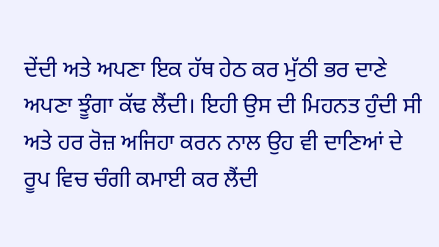ਦੇਂਦੀ ਅਤੇ ਅਪਣਾ ਇਕ ਹੱਥ ਹੇਠ ਕਰ ਮੁੱਠੀ ਭਰ ਦਾਣੇ ਅਪਣਾ ਝੂੰਗਾ ਕੱਢ ਲੈਂਦੀ। ਇਹੀ ਉਸ ਦੀ ਮਿਹਨਤ ਹੁੰਦੀ ਸੀ ਅਤੇ ਹਰ ਰੋਜ਼ ਅਜਿਹਾ ਕਰਨ ਨਾਲ ਉਹ ਵੀ ਦਾਣਿਆਂ ਦੇ ਰੂਪ ਵਿਚ ਚੰਗੀ ਕਮਾਈ ਕਰ ਲੈਂਦੀ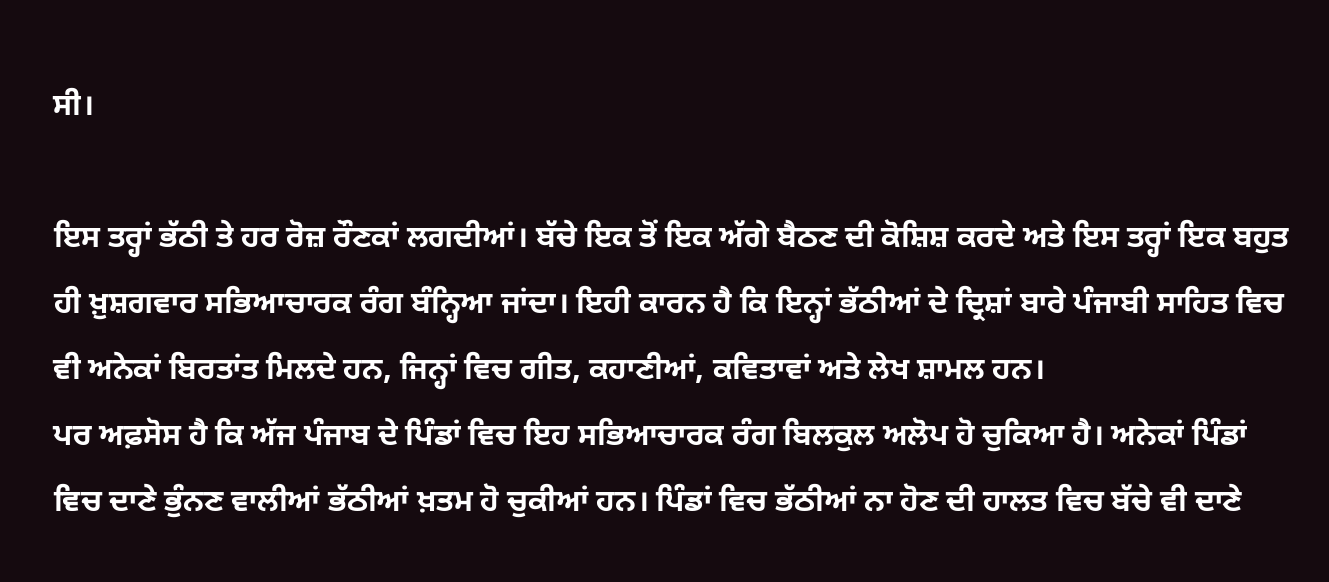ਸੀ।

ਇਸ ਤਰ੍ਹਾਂ ਭੱਠੀ ਤੇ ਹਰ ਰੋਜ਼ ਰੌਣਕਾਂ ਲਗਦੀਆਂ। ਬੱਚੇ ਇਕ ਤੋਂ ਇਕ ਅੱਗੇ ਬੈਠਣ ਦੀ ਕੋਸ਼ਿਸ਼ ਕਰਦੇ ਅਤੇ ਇਸ ਤਰ੍ਹਾਂ ਇਕ ਬਹੁਤ ਹੀ ਖ਼ੁਸ਼ਗਵਾਰ ਸਭਿਆਚਾਰਕ ਰੰਗ ਬੰਨ੍ਹਿਆ ਜਾਂਦਾ। ਇਹੀ ਕਾਰਨ ਹੈ ਕਿ ਇਨ੍ਹਾਂ ਭੱਠੀਆਂ ਦੇ ਦ੍ਰਿਸ਼ਾਂ ਬਾਰੇ ਪੰਜਾਬੀ ਸਾਹਿਤ ਵਿਚ ਵੀ ਅਨੇਕਾਂ ਬਿਰਤਾਂਤ ਮਿਲਦੇ ਹਨ, ਜਿਨ੍ਹਾਂ ਵਿਚ ਗੀਤ, ਕਹਾਣੀਆਂ, ਕਵਿਤਾਵਾਂ ਅਤੇ ਲੇਖ ਸ਼ਾਮਲ ਹਨ।
ਪਰ ਅਫ਼ਸੋਸ ਹੈ ਕਿ ਅੱਜ ਪੰਜਾਬ ਦੇ ਪਿੰਡਾਂ ਵਿਚ ਇਹ ਸਭਿਆਚਾਰਕ ਰੰਗ ਬਿਲਕੁਲ ਅਲੋਪ ਹੋ ਚੁਕਿਆ ਹੈ। ਅਨੇਕਾਂ ਪਿੰਡਾਂ ਵਿਚ ਦਾਣੇ ਭੁੰਨਣ ਵਾਲੀਆਂ ਭੱਠੀਆਂ ਖ਼ਤਮ ਹੋ ਚੁਕੀਆਂ ਹਨ। ਪਿੰਡਾਂ ਵਿਚ ਭੱਠੀਆਂ ਨਾ ਹੋਣ ਦੀ ਹਾਲਤ ਵਿਚ ਬੱਚੇ ਵੀ ਦਾਣੇ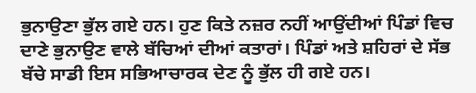ਭੁਨਾਉਣਾ ਭੁੱਲ ਗਏ ਹਨ। ਹੁਣ ਕਿਤੇ ਨਜ਼ਰ ਨਹੀਂ ਆਉਂਦੀਆਂ ਪਿੰਡਾਂ ਵਿਚ ਦਾਣੇ ਭੁਨਾਉਣ ਵਾਲੇ ਬੱਚਿਆਂ ਦੀਆਂ ਕਤਾਰਾਂ। ਪਿੰਡਾਂ ਅਤੇ ਸ਼ਹਿਰਾਂ ਦੇ ਸੱਭ ਬੱਚੇ ਸਾਡੀ ਇਸ ਸਭਿਆਚਾਰਕ ਦੇਣ ਨੂੰ ਭੁੱਲ ਹੀ ਗਏ ਹਨ।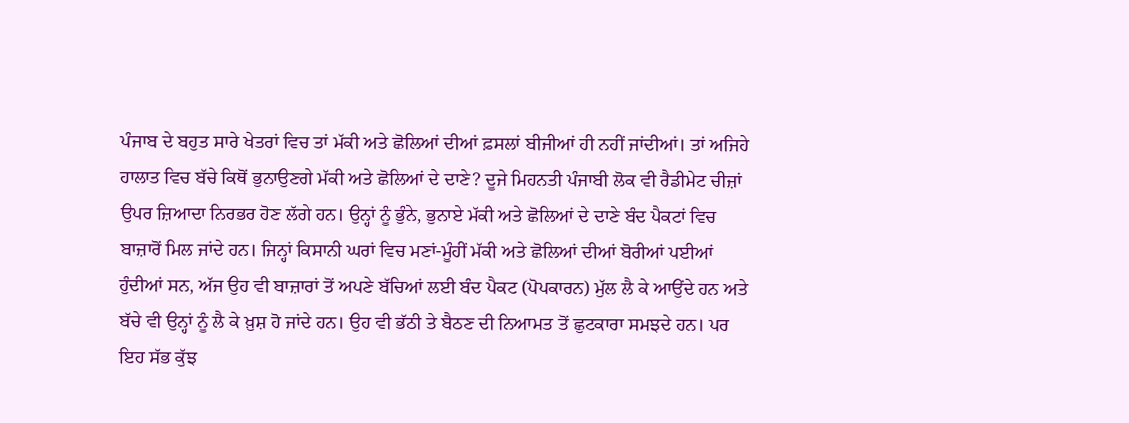ਪੰਜਾਬ ਦੇ ਬਹੁਤ ਸਾਰੇ ਖੇਤਰਾਂ ਵਿਚ ਤਾਂ ਮੱਕੀ ਅਤੇ ਛੋਲਿਆਂ ਦੀਆਂ ਫ਼ਸਲਾਂ ਬੀਜੀਆਂ ਹੀ ਨਹੀਂ ਜਾਂਦੀਆਂ। ਤਾਂ ਅਜਿਹੇ ਹਾਲਾਤ ਵਿਚ ਬੱਚੇ ਕਿਥੋਂ ਭੁਨਾਉਣਗੇ ਮੱਕੀ ਅਤੇ ਛੋਲਿਆਂ ਦੇ ਦਾਣੇ? ਦੂਜੇ ਮਿਹਨਤੀ ਪੰਜਾਬੀ ਲੋਕ ਵੀ ਰੈਡੀਮੇਟ ਚੀਜ਼ਾਂ ਉਪਰ ਜ਼ਿਆਦਾ ਨਿਰਭਰ ਹੋਣ ਲੱਗੇ ਹਨ। ਉਨ੍ਹਾਂ ਨੂੰ ਭੁੰਨੇ, ਭੁਨਾਏ ਮੱਕੀ ਅਤੇ ਛੋਲਿਆਂ ਦੇ ਦਾਣੇ ਬੰਦ ਪੈਕਟਾਂ ਵਿਚ ਬਾਜ਼ਾਰੋਂ ਮਿਲ ਜਾਂਦੇ ਹਨ। ਜਿਨ੍ਹਾਂ ਕਿਸਾਨੀ ਘਰਾਂ ਵਿਚ ਮਣਾਂ-ਮੂੰਹੀਂ ਮੱਕੀ ਅਤੇ ਛੋਲਿਆਂ ਦੀਆਂ ਬੋਰੀਆਂ ਪਈਆਂ ਹੁੰਦੀਆਂ ਸਨ, ਅੱਜ ਉਹ ਵੀ ਬਾਜ਼ਾਰਾਂ ਤੋਂ ਅਪਣੇ ਬੱਚਿਆਂ ਲਈ ਬੰਦ ਪੈਕਟ (ਪੋਪਕਾਰਨ) ਮੁੱਲ ਲੈ ਕੇ ਆਉਂਦੇ ਹਨ ਅਤੇ ਬੱਚੇ ਵੀ ਉਨ੍ਹਾਂ ਨੂੰ ਲੈ ਕੇ ਖ਼ੁਸ਼ ਹੋ ਜਾਂਦੇ ਹਨ। ਉਹ ਵੀ ਭੱਠੀ ਤੇ ਬੈਠਣ ਦੀ ਨਿਆਮਤ ਤੋਂ ਛੁਟਕਾਰਾ ਸਮਝਦੇ ਹਨ। ਪਰ ਇਹ ਸੱਭ ਕੁੱਝ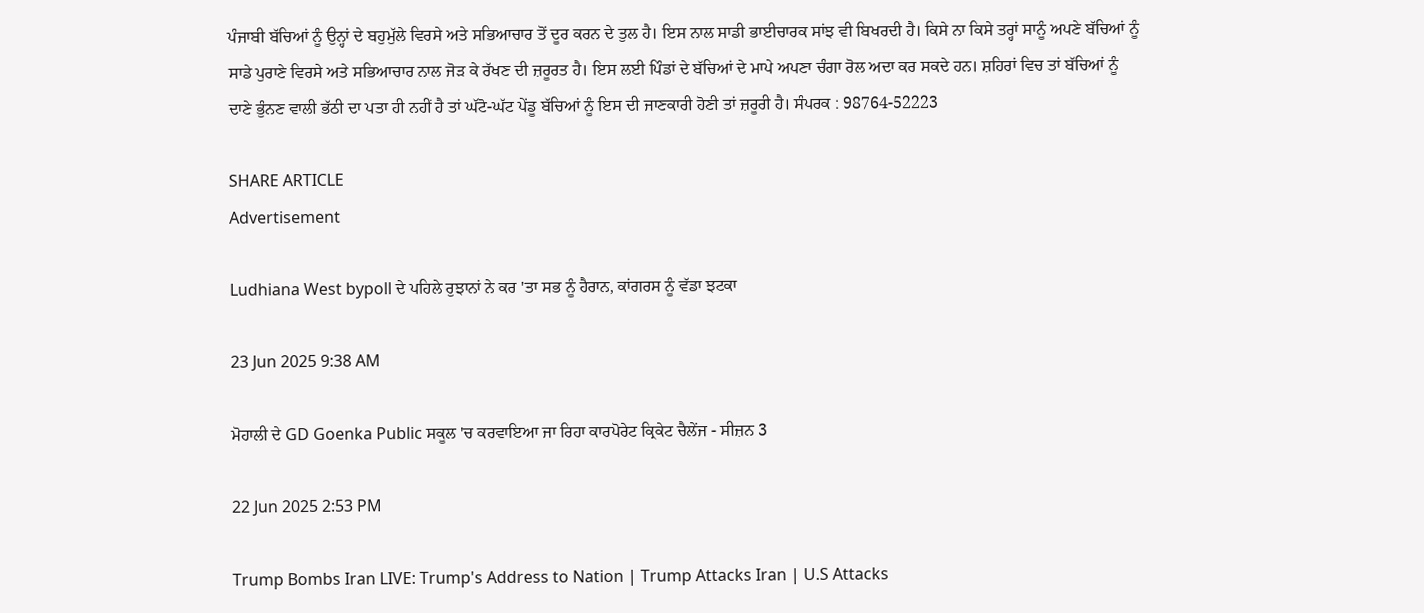ਪੰਜਾਬੀ ਬੱਚਿਆਂ ਨੂੰ ਉਨ੍ਹਾਂ ਦੇ ਬਹੁਮੁੱਲੇ ਵਿਰਸੇ ਅਤੇ ਸਭਿਆਚਾਰ ਤੋਂ ਦੂਰ ਕਰਨ ਦੇ ਤੁਲ ਹੈ। ਇਸ ਨਾਲ ਸਾਡੀ ਭਾਈਚਾਰਕ ਸਾਂਝ ਵੀ ਬਿਖਰਦੀ ਹੈ। ਕਿਸੇ ਨਾ ਕਿਸੇ ਤਰ੍ਹਾਂ ਸਾਨੂੰ ਅਪਣੇ ਬੱਚਿਆਂ ਨੂੰ ਸਾਡੇ ਪੁਰਾਣੇ ਵਿਰਸੇ ਅਤੇ ਸਭਿਆਚਾਰ ਨਾਲ ਜੋੜ ਕੇ ਰੱਖਣ ਦੀ ਜ਼ਰੂਰਤ ਹੈ। ਇਸ ਲਈ ਪਿੰਡਾਂ ਦੇ ਬੱਚਿਆਂ ਦੇ ਮਾਪੇ ਅਪਣਾ ਚੰਗਾ ਰੋਲ ਅਦਾ ਕਰ ਸਕਦੇ ਹਨ। ਸ਼ਹਿਰਾਂ ਵਿਚ ਤਾਂ ਬੱਚਿਆਂ ਨੂੰ ਦਾਣੇ ਭੁੰਨਣ ਵਾਲੀ ਭੱਠੀ ਦਾ ਪਤਾ ਹੀ ਨਹੀਂ ਹੈ ਤਾਂ ਘੱਟੋ-ਘੱਟ ਪੇਂਡੂ ਬੱਚਿਆਂ ਨੂੰ ਇਸ ਦੀ ਜਾਣਕਾਰੀ ਹੋਣੀ ਤਾਂ ਜ਼ਰੂਰੀ ਹੈ। ਸੰਪਰਕ : 98764-52223

SHARE ARTICLE
Advertisement

Ludhiana West bypoll ਦੇ ਪਹਿਲੇ ਰੁਝਾਨਾਂ ਨੇ ਕਰ 'ਤਾ ਸਭ ਨੂੰ ਹੈਰਾਨ, ਕਾਂਗਰਸ ਨੂੰ ਵੱਡਾ ਝਟਕਾ

23 Jun 2025 9:38 AM

ਮੋਹਾਲੀ ਦੇ GD Goenka Public ਸਕੂਲ 'ਚ ਕਰਵਾਇਆ ਜਾ ਰਿਹਾ ਕਾਰਪੋਰੇਟ ਕ੍ਰਿਕੇਟ ਚੈਲੇਂਜ - ਸੀਜ਼ਨ 3

22 Jun 2025 2:53 PM

Trump Bombs Iran LIVE: Trump's Address to Nation | Trump Attacks Iran | U.S Attacks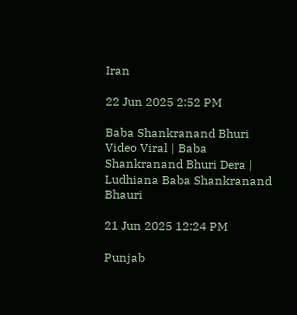Iran

22 Jun 2025 2:52 PM

Baba Shankranand Bhuri Video Viral | Baba Shankranand Bhuri Dera | Ludhiana Baba Shankranand Bhauri

21 Jun 2025 12:24 PM

Punjab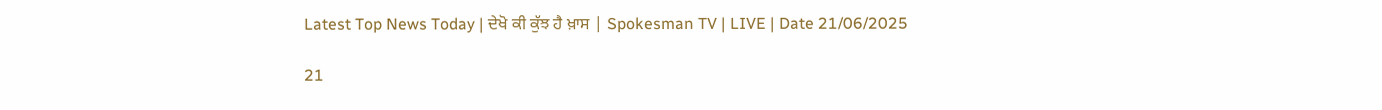Latest Top News Today | ਦੇਖੋ ਕੀ ਕੁੱਝ ਹੈ ਖ਼ਾਸ | Spokesman TV | LIVE | Date 21/06/2025

21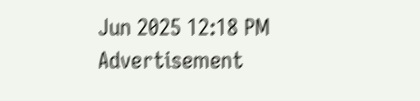Jun 2025 12:18 PM
Advertisement